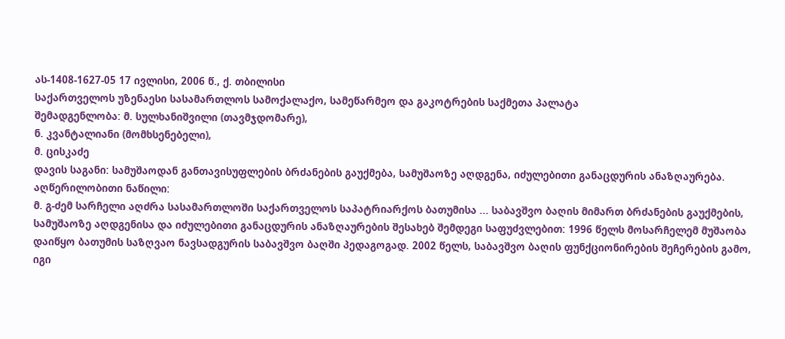ას-1408-1627-05 17 ივლისი, 2006 წ., ქ. თბილისი
საქართველოს უზენაესი სასამართლოს სამოქალაქო, სამეწარმეო და გაკოტრების საქმეთა პალატა
შემადგენლობა: მ. სულხანიშვილი (თავმჯდომარე),
ნ. კვანტალიანი (მომხსენებელი),
მ. ცისკაძე
დავის საგანი: სამუშაოდან განთავისუფლების ბრძანების გაუქმება, სამუშაოზე აღდგენა, იძულებითი განაცდურის ანაზღაურება.
აღწერილობითი ნაწილი:
მ. გ-ძემ სარჩელი აღძრა სასამართლოში საქართველოს საპატრიარქოს ბათუმისა ... საბავშვო ბაღის მიმართ ბრძანების გაუქმების, სამუშაოზე აღდგენისა და იძულებითი განაცდურის ანაზღაურების შესახებ შემდეგი საფუძვლებით: 1996 წელს მოსარჩელემ მუშაობა დაიწყო ბათუმის საზღვაო ნავსადგურის საბავშვო ბაღში პედაგოგად. 2002 წელს, საბავშვო ბაღის ფუნქციონირების შეჩერების გამო, იგი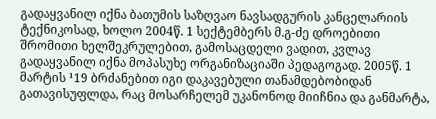გადაყვანილ იქნა ბათუმის საზღვაო ნავსადგურის კანცელარიის ტექნიკოსად, ხოლო 2004წ. 1 სექტემბერს მ.გ-ძე დროებითი შრომითი ხელშეკრულებით, გამოსაცდელი ვადით, კვლავ გადაყვანილ იქნა მოპასუხე ორგანიზაციაში პედაგოგად. 2005წ. 1 მარტის ¹19 ბრძანებით იგი დაკავებული თანამდებობიდან გათავისუფლდა, რაც მოსარჩელემ უკანონოდ მიიჩნია და განმარტა,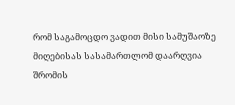რომ საგამოცდო ვადით მისი სამუშაოზე მიღებისას სასამართლომ დაარღვია შრომის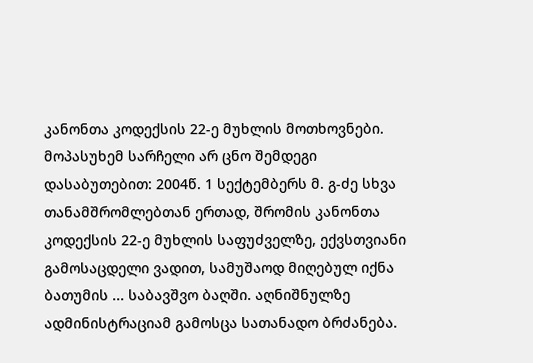კანონთა კოდექსის 22-ე მუხლის მოთხოვნები.
მოპასუხემ სარჩელი არ ცნო შემდეგი დასაბუთებით: 2004წ. 1 სექტემბერს მ. გ-ძე სხვა თანამშრომლებთან ერთად, შრომის კანონთა კოდექსის 22-ე მუხლის საფუძველზე, ექვსთვიანი გამოსაცდელი ვადით, სამუშაოდ მიღებულ იქნა ბათუმის ... საბავშვო ბაღში. აღნიშნულზე ადმინისტრაციამ გამოსცა სათანადო ბრძანება.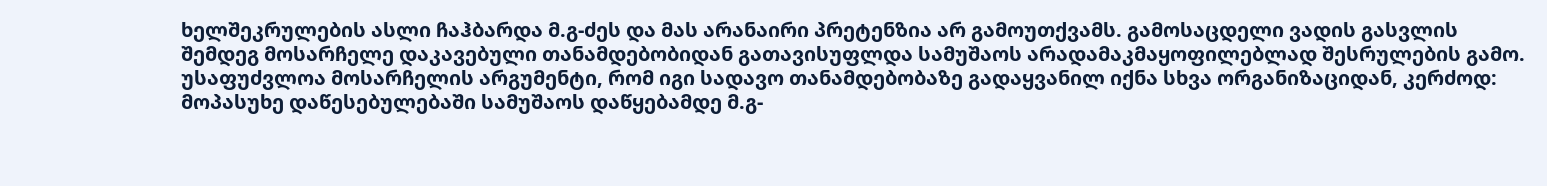ხელშეკრულების ასლი ჩაჰბარდა მ.გ-ძეს და მას არანაირი პრეტენზია არ გამოუთქვამს. გამოსაცდელი ვადის გასვლის შემდეგ მოსარჩელე დაკავებული თანამდებობიდან გათავისუფლდა სამუშაოს არადამაკმაყოფილებლად შესრულების გამო. უსაფუძვლოა მოსარჩელის არგუმენტი, რომ იგი სადავო თანამდებობაზე გადაყვანილ იქნა სხვა ორგანიზაციდან, კერძოდ: მოპასუხე დაწესებულებაში სამუშაოს დაწყებამდე მ.გ-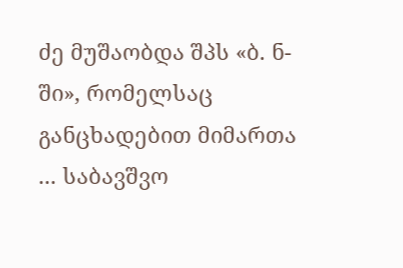ძე მუშაობდა შპს «ბ. ნ-ში», რომელსაც განცხადებით მიმართა ... საბავშვო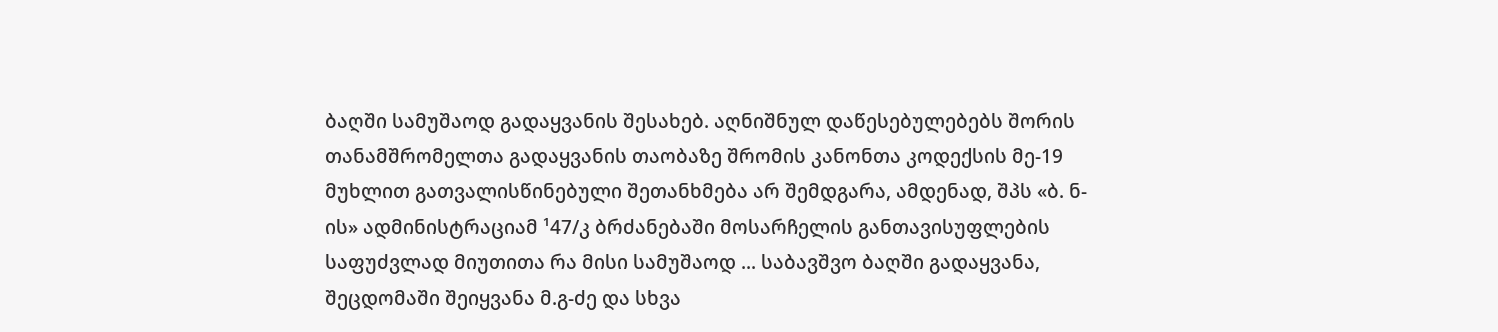ბაღში სამუშაოდ გადაყვანის შესახებ. აღნიშნულ დაწესებულებებს შორის თანამშრომელთა გადაყვანის თაობაზე შრომის კანონთა კოდექსის მე-19 მუხლით გათვალისწინებული შეთანხმება არ შემდგარა, ამდენად, შპს «ბ. ნ-ის» ადმინისტრაციამ ¹47/კ ბრძანებაში მოსარჩელის განთავისუფლების საფუძვლად მიუთითა რა მისი სამუშაოდ ... საბავშვო ბაღში გადაყვანა, შეცდომაში შეიყვანა მ.გ-ძე და სხვა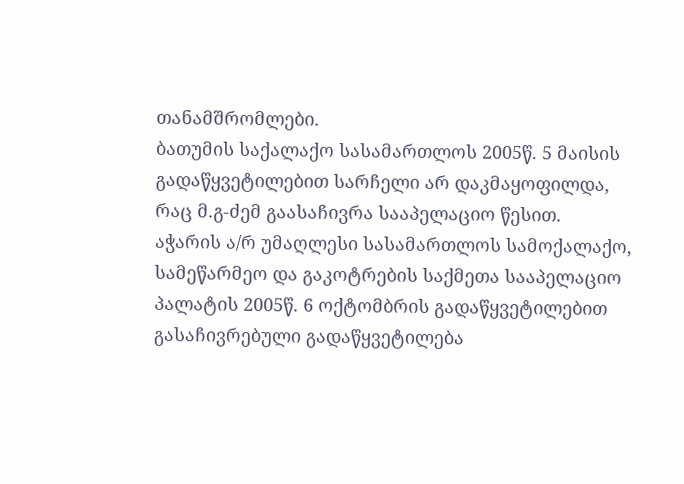თანამშრომლები.
ბათუმის საქალაქო სასამართლოს 2005წ. 5 მაისის გადაწყვეტილებით სარჩელი არ დაკმაყოფილდა, რაც მ.გ-ძემ გაასაჩივრა სააპელაციო წესით.
აჭარის ა/რ უმაღლესი სასამართლოს სამოქალაქო, სამეწარმეო და გაკოტრების საქმეთა სააპელაციო პალატის 2005წ. 6 ოქტომბრის გადაწყვეტილებით გასაჩივრებული გადაწყვეტილება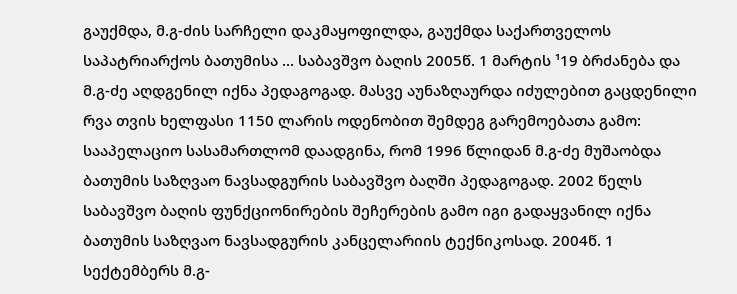გაუქმდა, მ.გ-ძის სარჩელი დაკმაყოფილდა, გაუქმდა საქართველოს საპატრიარქოს ბათუმისა ... საბავშვო ბაღის 2005წ. 1 მარტის ¹19 ბრძანება და მ.გ-ძე აღდგენილ იქნა პედაგოგად. მასვე აუნაზღაურდა იძულებით გაცდენილი რვა თვის ხელფასი 1150 ლარის ოდენობით შემდეგ გარემოებათა გამო: სააპელაციო სასამართლომ დაადგინა, რომ 1996 წლიდან მ.გ-ძე მუშაობდა ბათუმის საზღვაო ნავსადგურის საბავშვო ბაღში პედაგოგად. 2002 წელს საბავშვო ბაღის ფუნქციონირების შეჩერების გამო იგი გადაყვანილ იქნა ბათუმის საზღვაო ნავსადგურის კანცელარიის ტექნიკოსად. 2004წ. 1 სექტემბერს მ.გ-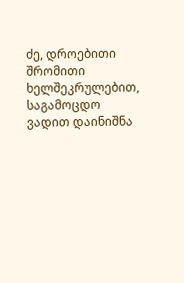ძე, დროებითი შრომითი ხელშეკრულებით, საგამოცდო ვადით დაინიშნა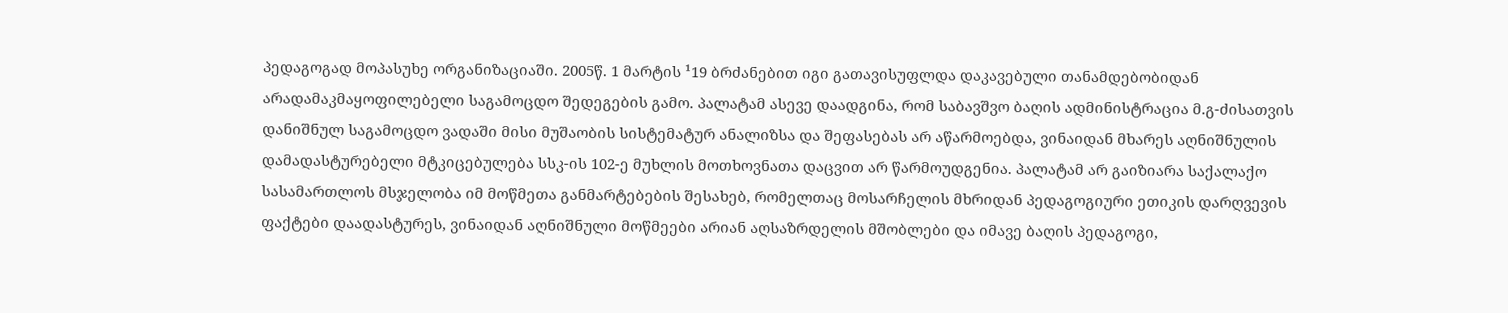პედაგოგად მოპასუხე ორგანიზაციაში. 2005წ. 1 მარტის ¹19 ბრძანებით იგი გათავისუფლდა დაკავებული თანამდებობიდან არადამაკმაყოფილებელი საგამოცდო შედეგების გამო. პალატამ ასევე დაადგინა, რომ საბავშვო ბაღის ადმინისტრაცია მ.გ-ძისათვის დანიშნულ საგამოცდო ვადაში მისი მუშაობის სისტემატურ ანალიზსა და შეფასებას არ აწარმოებდა, ვინაიდან მხარეს აღნიშნულის დამადასტურებელი მტკიცებულება სსკ-ის 102-ე მუხლის მოთხოვნათა დაცვით არ წარმოუდგენია. პალატამ არ გაიზიარა საქალაქო სასამართლოს მსჯელობა იმ მოწმეთა განმარტებების შესახებ, რომელთაც მოსარჩელის მხრიდან პედაგოგიური ეთიკის დარღვევის ფაქტები დაადასტურეს, ვინაიდან აღნიშნული მოწმეები არიან აღსაზრდელის მშობლები და იმავე ბაღის პედაგოგი,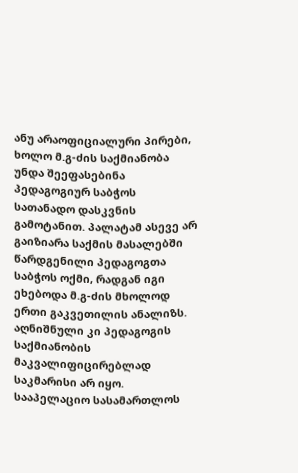ანუ არაოფიციალური პირები, ხოლო მ.გ-ძის საქმიანობა უნდა შეეფასებინა პედაგოგიურ საბჭოს სათანადო დასკვნის გამოტანით. პალატამ ასევე არ გაიზიარა საქმის მასალებში წარდგენილი პედაგოგთა საბჭოს ოქმი, რადგან იგი ეხებოდა მ.გ-ძის მხოლოდ ერთი გაკვეთილის ანალიზს. აღნიშნული კი პედაგოგის საქმიანობის მაკვალიფიცირებლად საკმარისი არ იყო. სააპელაციო სასამართლოს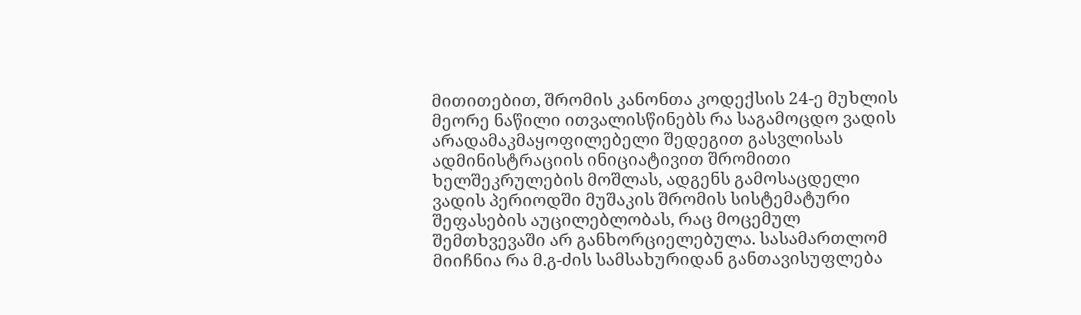მითითებით, შრომის კანონთა კოდექსის 24-ე მუხლის მეორე ნაწილი ითვალისწინებს რა საგამოცდო ვადის არადამაკმაყოფილებელი შედეგით გასვლისას ადმინისტრაციის ინიციატივით შრომითი ხელშეკრულების მოშლას, ადგენს გამოსაცდელი ვადის პერიოდში მუშაკის შრომის სისტემატური შეფასების აუცილებლობას, რაც მოცემულ შემთხვევაში არ განხორციელებულა. სასამართლომ მიიჩნია რა მ.გ-ძის სამსახურიდან განთავისუფლება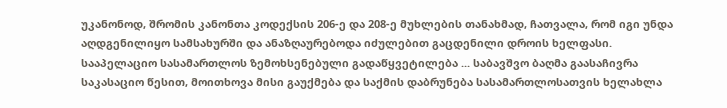უკანონოდ, შრომის კანონთა კოდექსის 206-ე და 208-ე მუხლების თანახმად, ჩათვალა, რომ იგი უნდა აღდგენილიყო სამსახურში და ანაზღაურებოდა იძულებით გაცდენილი დროის ხელფასი.
სააპელაციო სასამართლოს ზემოხსენებული გადაწყვეტილება ... საბავშვო ბაღმა გაასაჩივრა საკასაციო წესით, მოითხოვა მისი გაუქმება და საქმის დაბრუნება სასამართლოსათვის ხელახლა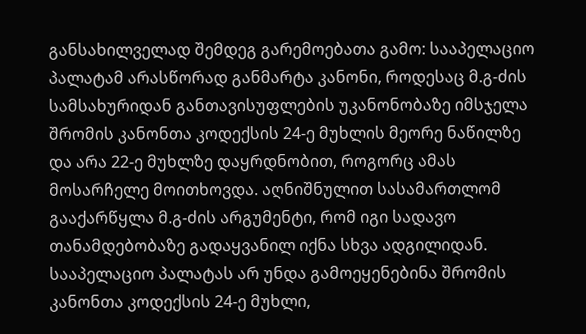განსახილველად შემდეგ გარემოებათა გამო: სააპელაციო პალატამ არასწორად განმარტა კანონი, როდესაც მ.გ-ძის სამსახურიდან განთავისუფლების უკანონობაზე იმსჯელა შრომის კანონთა კოდექსის 24-ე მუხლის მეორე ნაწილზე და არა 22-ე მუხლზე დაყრდნობით, როგორც ამას მოსარჩელე მოითხოვდა. აღნიშნულით სასამართლომ გააქარწყლა მ.გ-ძის არგუმენტი, რომ იგი სადავო თანამდებობაზე გადაყვანილ იქნა სხვა ადგილიდან. სააპელაციო პალატას არ უნდა გამოეყენებინა შრომის კანონთა კოდექსის 24-ე მუხლი,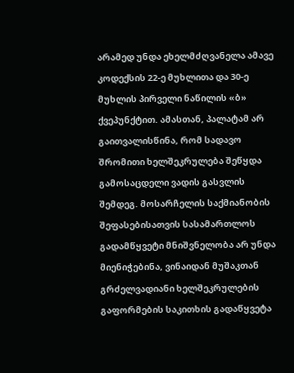არამედ უნდა ეხელმძღვანელა ამავე კოდექსის 22-ე მუხლითა და 30-ე მუხლის პირველი ნაწილის «ბ» ქვეპუნქტით. ამასთან, პალატამ არ გაითვალისწინა, რომ სადავო შრომითი ხელშეკრულება შეწყდა გამოსაცდელი ვადის გასვლის შემდეგ. მოსარჩელის საქმიანობის შეფასებისათვის სასამართლოს გადამწყვეტი მნიშვნელობა არ უნდა მიენიჭებინა, ვინაიდან მუშაკთან გრძელვადიანი ხელშეკრულების გაფორმების საკითხის გადაწყვეტა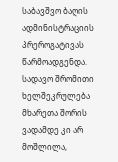საბავშვო ბაღის ადმინისტრაციის პრეროგატივას წარმოადგენდა. სადავო შრომითი ხელშეკრულება მხარეთა შორის ვადამდე კი არ მოშლილა,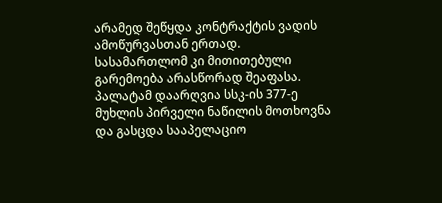არამედ შეწყდა კონტრაქტის ვადის ამოწურვასთან ერთად. სასამართლომ კი მითითებული გარემოება არასწორად შეაფასა. პალატამ დაარღვია სსკ-ის 377-ე მუხლის პირველი ნაწილის მოთხოვნა და გასცდა სააპელაციო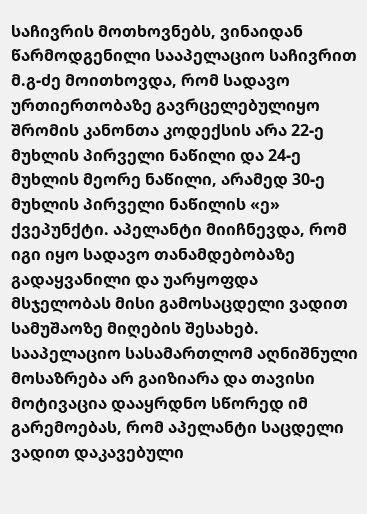საჩივრის მოთხოვნებს, ვინაიდან წარმოდგენილი სააპელაციო საჩივრით მ.გ-ძე მოითხოვდა, რომ სადავო ურთიერთობაზე გავრცელებულიყო შრომის კანონთა კოდექსის არა 22-ე მუხლის პირველი ნაწილი და 24-ე მუხლის მეორე ნაწილი, არამედ 30-ე მუხლის პირველი ნაწილის «ე» ქვეპუნქტი. აპელანტი მიიჩნევდა, რომ იგი იყო სადავო თანამდებობაზე გადაყვანილი და უარყოფდა მსჯელობას მისი გამოსაცდელი ვადით სამუშაოზე მიღების შესახებ. სააპელაციო სასამართლომ აღნიშნული მოსაზრება არ გაიზიარა და თავისი მოტივაცია დააყრდნო სწორედ იმ გარემოებას, რომ აპელანტი საცდელი ვადით დაკავებული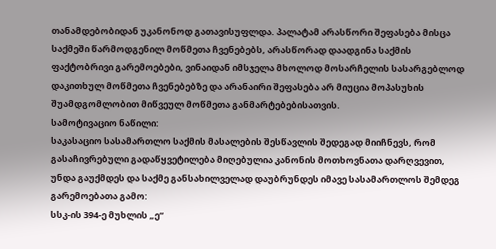თანამდებობიდან უკანონოდ გათავისუფლდა. პალატამ არასწორი შეფასება მისცა საქმეში წარმოდგენილ მოწმეთა ჩვენებებს, არასწორად დაადგინა საქმის ფაქტობრივი გარემოებები, ვინაიდან იმსჯელა მხოლოდ მოსარჩელის სასარგებლოდ დაკითხულ მოწმეთა ჩვენებებზე და არანაირი შეფასება არ მიუცია მოპასუხის შუამდგომლობით მიწვეულ მოწმეთა განმარტებებისათვის.
სამოტივაციო ნაწილი:
საკასაციო სასამართლო საქმის მასალების შესწავლის შედეგად მიიჩნევს, რომ გასაჩივრებული გადაწყვეტილება მიღებულია კანონის მოთხოვნათა დარღვევით, უნდა გაუქმდეს და საქმე განსახილველად დაუბრუნდეს იმავე სასამართლოს შემდეგ გარემოებათა გამო:
სსკ-ის 394-ე მუხლის „ე“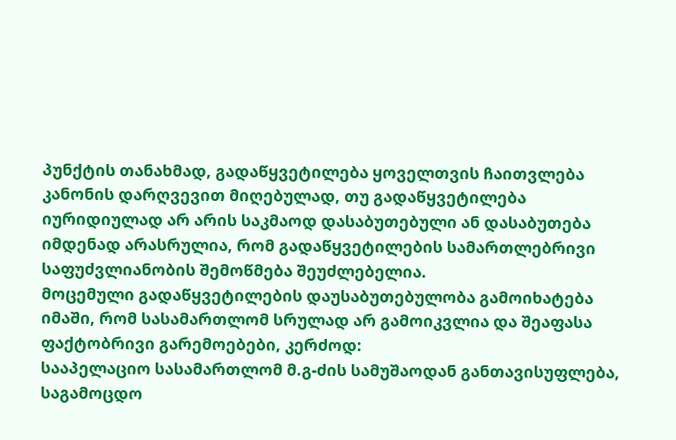პუნქტის თანახმად, გადაწყვეტილება ყოველთვის ჩაითვლება კანონის დარღვევით მიღებულად, თუ გადაწყვეტილება იურიდიულად არ არის საკმაოდ დასაბუთებული ან დასაბუთება იმდენად არასრულია, რომ გადაწყვეტილების სამართლებრივი საფუძვლიანობის შემოწმება შეუძლებელია.
მოცემული გადაწყვეტილების დაუსაბუთებულობა გამოიხატება იმაში, რომ სასამართლომ სრულად არ გამოიკვლია და შეაფასა ფაქტობრივი გარემოებები, კერძოდ:
სააპელაციო სასამართლომ მ.გ-ძის სამუშაოდან განთავისუფლება, საგამოცდო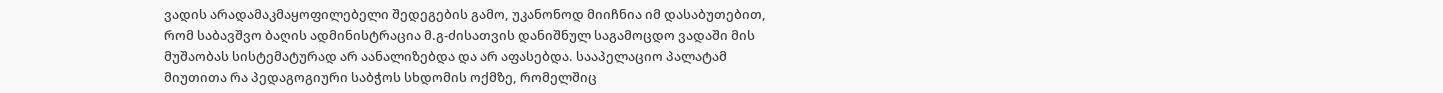ვადის არადამაკმაყოფილებელი შედეგების გამო, უკანონოდ მიიჩნია იმ დასაბუთებით, რომ საბავშვო ბაღის ადმინისტრაცია მ.გ-ძისათვის დანიშნულ საგამოცდო ვადაში მის მუშაობას სისტემატურად არ აანალიზებდა და არ აფასებდა. სააპელაციო პალატამ მიუთითა რა პედაგოგიური საბჭოს სხდომის ოქმზე, რომელშიც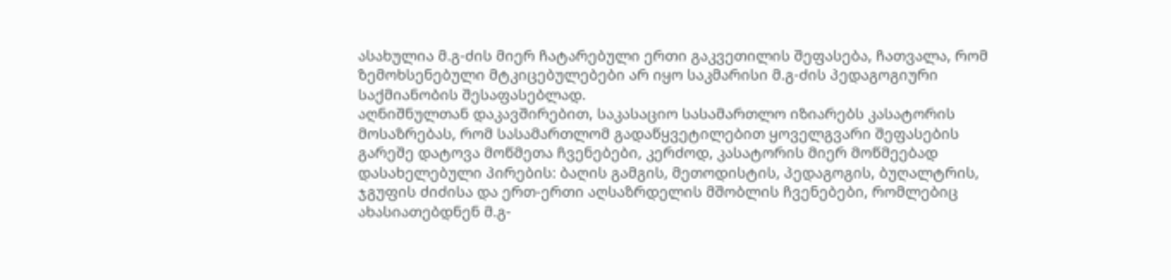ასახულია მ.გ-ძის მიერ ჩატარებული ერთი გაკვეთილის შეფასება, ჩათვალა, რომ ზემოხსენებული მტკიცებულებები არ იყო საკმარისი მ.გ-ძის პედაგოგიური საქმიანობის შესაფასებლად.
აღნიშნულთან დაკავშირებით, საკასაციო სასამართლო იზიარებს კასატორის მოსაზრებას, რომ სასამართლომ გადაწყვეტილებით ყოველგვარი შეფასების გარეშე დატოვა მოწმეთა ჩვენებები, კერძოდ, კასატორის მიერ მოწმეებად დასახელებული პირების: ბაღის გამგის, მეთოდისტის, პედაგოგის, ბუღალტრის, ჯგუფის ძიძისა და ერთ-ერთი აღსაზრდელის მშობლის ჩვენებები, რომლებიც ახასიათებდნენ მ.გ-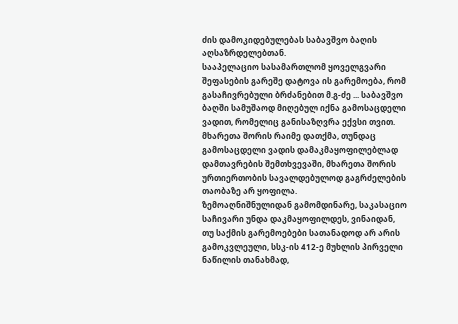ძის დამოკიდებულებას საბავშვო ბაღის აღსაზრდელებთან.
სააპელაციო სასამართლომ ყოველგვარი შეფასების გარეშე დატოვა ის გარემოება, რომ გასაჩივრებული ბრძანებით მ.გ-ძე ... საბავშვო ბაღში სამუშაოდ მიღებულ იქნა გამოსაცდელი ვადით, რომელიც განისაზღვრა ექვსი თვით. მხარეთა შორის რაიმე დათქმა, თუნდაც გამოსაცდელი ვადის დამაკმაყოფილებლად დამთავრების შემთხვევაში, მხარეთა შორის ურთიერთობის სავალდებულოდ გაგრძელების თაობაზე არ ყოფილა.
ზემოაღნიშნულიდან გამომდინარე, საკასაციო საჩივარი უნდა დაკმაყოფილდეს, ვინაიდან, თუ საქმის გარემოებები სათანადოდ არ არის გამოკვლეული, სსკ-ის 412-ე მუხლის პირველი ნაწილის თანახმად,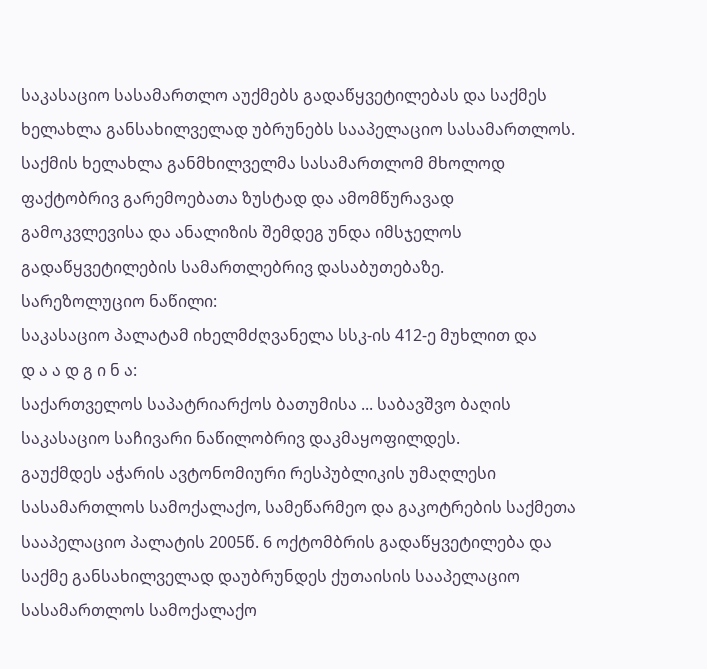საკასაციო სასამართლო აუქმებს გადაწყვეტილებას და საქმეს ხელახლა განსახილველად უბრუნებს სააპელაციო სასამართლოს.
საქმის ხელახლა განმხილველმა სასამართლომ მხოლოდ ფაქტობრივ გარემოებათა ზუსტად და ამომწურავად გამოკვლევისა და ანალიზის შემდეგ უნდა იმსჯელოს გადაწყვეტილების სამართლებრივ დასაბუთებაზე.
სარეზოლუციო ნაწილი:
საკასაციო პალატამ იხელმძღვანელა სსკ-ის 412-ე მუხლით და
დ ა ა დ გ ი ნ ა:
საქართველოს საპატრიარქოს ბათუმისა ... საბავშვო ბაღის საკასაციო საჩივარი ნაწილობრივ დაკმაყოფილდეს.
გაუქმდეს აჭარის ავტონომიური რესპუბლიკის უმაღლესი სასამართლოს სამოქალაქო, სამეწარმეო და გაკოტრების საქმეთა სააპელაციო პალატის 2005წ. 6 ოქტომბრის გადაწყვეტილება და საქმე განსახილველად დაუბრუნდეს ქუთაისის სააპელაციო სასამართლოს სამოქალაქო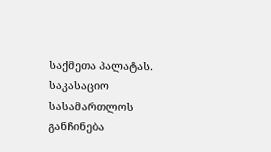საქმეთა პალატას.
საკასაციო სასამართლოს განჩინება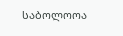საბოლოოა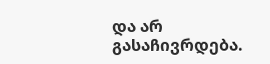და არ გასაჩივრდება.